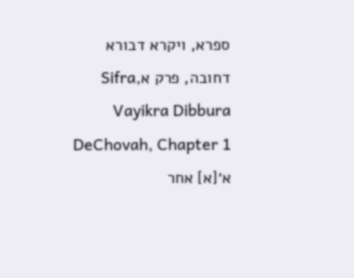ספרא, ויקרא דבורא דחובה, פרק אSifra, Vayikra Dibbura DeChovah, Chapter 1
א׳[א] אחר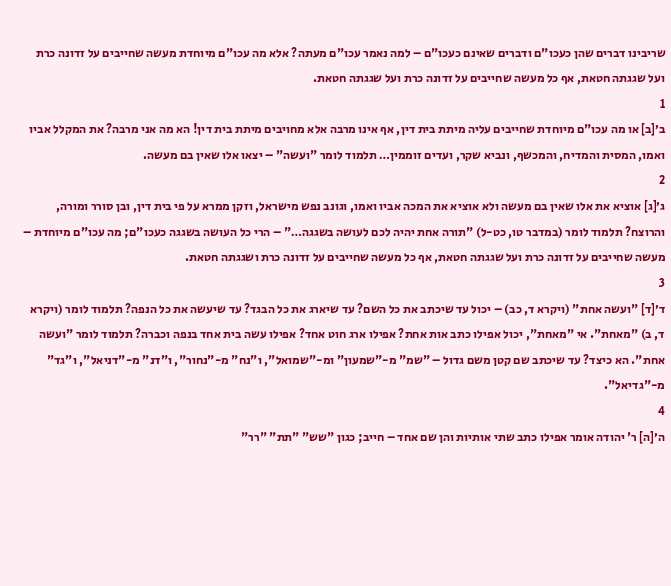שריבינו דברים שהן כעכו"ם ודברים שאינם כעכו"ם – למה נאמר עכו"ם מעתה? אלא מה עכו"ם מיוחדת מעשה שחייבים על זדונה כרת ועל שגגתה חטאת, אף כל מעשה שחייבים על זדונה כרת ועל שגגתה חטאת.
1
ב׳[ב] או מה עכו"ם מיוחדת שחייבים עליה מיתת בית דין, אף אינו מרבה אלא מחויבים מיתת בית דין! הא מה אני מרבה? את המקלל אביו ואמו, המסית והמדיח, והמכשף, ונביא שקר, ועדים זוממין… תלמוד לומר "ועשה" – יצאו אלו שאין בם מעשה.
2
ג׳[ג] אוציא את אלו שאין בם מעשה ולא אוציא את המכה אביו ואמו, וגונב נפש מישראל, וזקן ממרא על פי בית דין, ובן סורר ומורה, והרוצח? תלמוד לומר (במדבר טו, כט-ל) "תורה אחת יהיה לכם לעושה בשגגה…" – הרי כל העושה בשגגה כעכו"ם; מה עכו"ם מיוחדת – מעשה שחייבים על זדונה כרת ועל שגגתה חטאת, אף כל מעשה שחייבים על זדונה כרת ושגגתה חטאת.
3
ד׳[ד] "ועשה אחת" (ויקרא ד, כב) – יכול עד שיכתב את כל השם? עד שיארג את כל הבגד? עד שיעשה את כל הנפה? תלמוד לומר (ויקרא ד, ב) "מאחת". אי "מאחת", יכול אפילו כתב אות אחת? אפילו ארג חוט אחד? אפילו עשה בית אחד בנפה וכברה? תלמוד לומר "ועשה אחת". הא כיצד? עד שיכתב שם קטן משם גדול – "שמ" מ-"שמעון" ומ-"שמואל", ו"נח" מ-"נחור", ו"דנ" מ-"דניאל", ו"גד" מ-"גדיאל".
4
ה׳[ה] ר' יהודה אומר אפילו כתב שתי אותיות והן שם אחד – חייב; כגון "שש" "תת" "רר"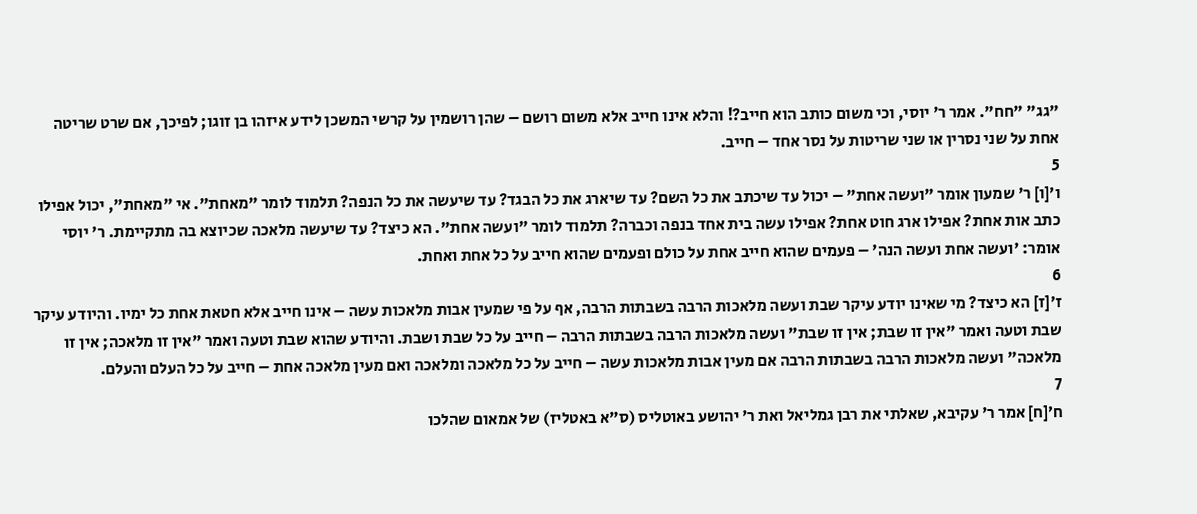"גג" "חח". אמר ר' יוסי, וכי משום כותב הוא חייב?! והלא אינו חייב אלא משום רושם – שהן רושמין על קרשי המשכן לידע איזהו בן זוגו; לפיכך, אם שרט שריטה אחת על שני נסרין או שני שריטות על נסר אחד – חייב.
5
ו׳[ו] ר' שמעון אומר "ועשה אחת" – יכול עד שיכתב את כל השם? עד שיארג את כל הבגד? עד שיעשה את כל הנפה? תלמוד לומר "מאחת". אי "מאחת", יכול אפילו כתב אות אחת? אפילו ארג חוט אחת? אפילו עשה בית אחד בנפה וכברה? תלמוד לומר "ועשה אחת". הא כיצד? עד שיעשה מלאכה שכיוצא בה מתקיימת. ר' יוסי אומר: 'ועשה אחת ועשה הנה' – פעמים שהוא חייב אחת על כולם ופעמים שהוא חייב על כל אחת ואחת.
6
ז׳[ז] הא כיצד? מי שאינו יודע עיקר שבת ועשה מלאכות הרבה בשבתות הרבה, אף על פי שמעין אבות מלאכות עשה – אינו חייב אלא חטאת אחת כל ימיו. והיודע עיקר שבת וטעה ואמר "אין זו שבת; אין זו שבת" ועשה מלאכות הרבה בשבתות הרבה – חייב על כל שבת ושבת. והיודע שהוא שבת וטעה ואמר "אין זו מלאכה; אין זו מלאכה" ועשה מלאכות הרבה בשבתות הרבה אם מעין אבות מלאכות עשה – חייב על כל מלאכה ומלאכה ואם מעין מלאכה אחת – חייב על כל העלם והעלם.
7
ח׳[ח] אמר ר' עקיבא, שאלתי את רבן גמליאל ואת ר' יהושע באוטליס (ס"א באטליז) של אמאום שהלכו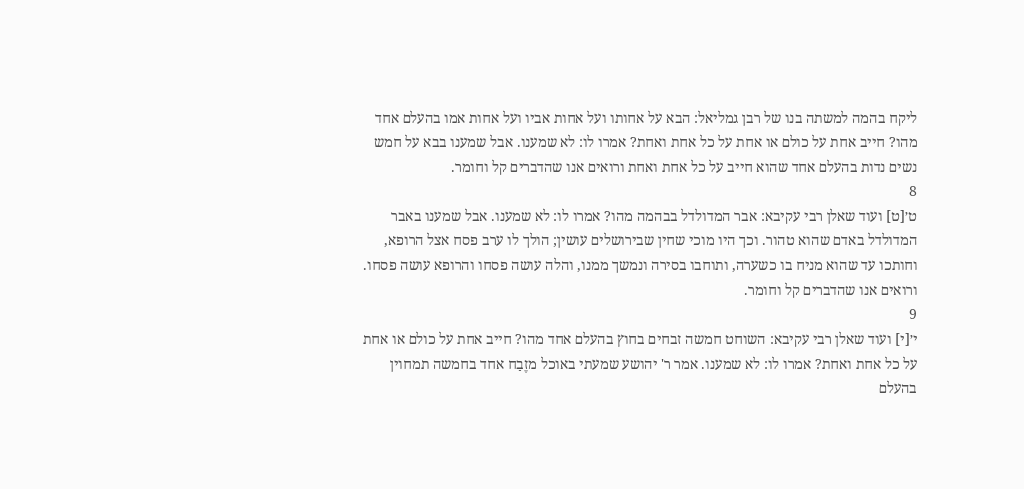ליקח בהמה למשתה בנו של רבן גמליאל: הבא על אחותו ועל אחות אביו ועל אחות אמו בהעלם אחד מהו? חייב אחת על כולם או אחת על כל אחת ואחת? אמרו לו: לא שמענו. אבל שמענו בבא על חמש נשים נדות בהעלם אחד שהוא חייב על כל אחת ואחת ורואים אנו שהדברים קל וחומר.
8
ט׳[ט] ועוד שאלן רבי עקיבא: אבר המדולדל בבהמה מהו? אמרו לו: לא שמענו. אבל שמענו באבר המדולדל באדם שהוא טהור. וכך היו מוכי שחין שבירושלים עושין; הולך לו ערב פסח אצל הרופא, וחותכו עד שהוא מניח בו כשערה, ותוחבו בסירה ונמשך ממנו, והלה עושה פסחו והרופא עושה פסחו. ורואים אנו שהדברים קל וחומר.
9
י׳[י] ועוד שאלן רבי עקיבא: השוחט חמשה זבחים בחוץ בהעלם אחד מהו? חייב אחת על כולם או אחת על כל אחת ואחת? אמרו לו: לא שמענו. אמר ר' יהושע שמעתי באוכל מזֶבַח אחד בחמשה תמחוין בהעלם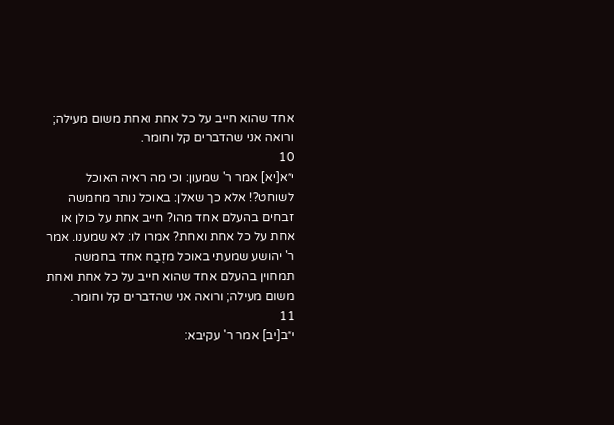אחד שהוא חייב על כל אחת ואחת משום מעילה; ורואה אני שהדברים קל וחומר.
10
י״א[יא] אמר ר' שמעון: וכי מה ראיה האוכל לשוחט?! אלא כך שאלן: באוכל נותר מחמשה זבחים בהעלם אחד מהו? חייב אחת על כולן או אחת על כל אחת ואחת? אמרו לו: לא שמענו. אמר ר' יהושע שמעתי באוכל מזֶבַח אחד בחמשה תמחוין בהעלם אחד שהוא חייב על כל אחת ואחת משום מעילה; ורואה אני שהדברים קל וחומר.
11
י״ב[יב] אמר ר' עקיבא: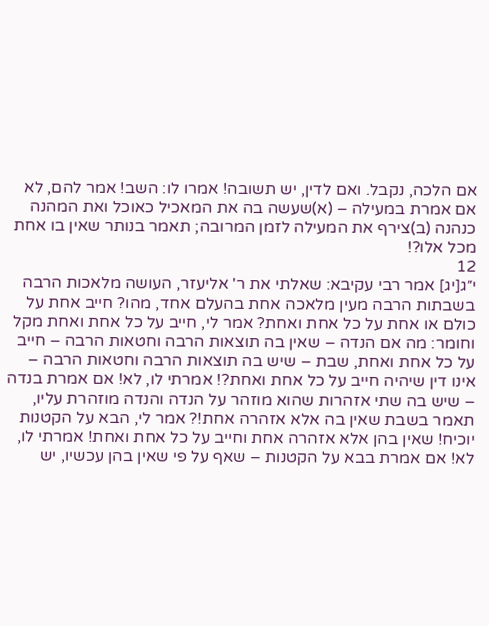אם הלכה, נקבל. ואם לדין, יש תשובה! אמרו לו: השב! אמר להם, לא אם אמרת במעילה – (א)שעשה בה את המאכיל כאוכל ואת המהנה כנהנה (ב)צירף את המעילה לזמן המרובה; תאמר בנותר שאין בו אחת מכל אלו?!
12
י״ג[יג] אמר רבי עקיבא: שאלתי את ר' אליעזר, העושה מלאכות הרבה בשבתות הרבה מעין מלאכה אחת בהעלם אחד, מהו? חייב אחת על כולם או אחת על כל אחת ואחת? אמר לי, חייב על כל אחת ואחת מקל וחומר: מה אם הנדה – שאין בה תוצאות הרבה וחטאות הרבה – חייב על כל אחת ואחת, שבת – שיש בה תוצאות הרבה וחטאות הרבה – אינו דין שיהיה חייב על כל אחת ואחת?! אמרתי לו, לא! אם אמרת בנדה – שיש בה שתי אזהרות שהוא מוזהר על הנדה והנדה מוזהרת עליו, תאמר בשבת שאין בה אלא אזהרה אחת!? אמר לי, הבא על הקטנות יוכיח! שאין בהן אלא אזהרה אחת וחייב על כל אחת ואחת! אמרתי לו, לא! אם אמרת בבא על הקטנות – שאף על פי שאין בהן עכשיו, יש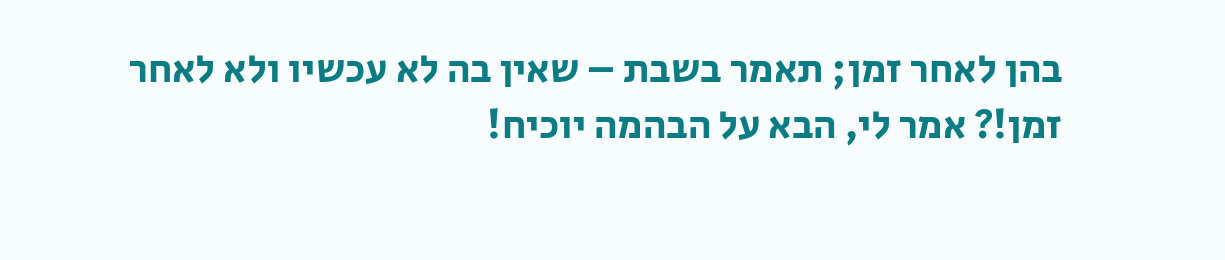בהן לאחר זמן; תאמר בשבת – שאין בה לא עכשיו ולא לאחר זמן!? אמר לי, הבא על הבהמה יוכיח!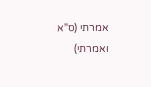אמרתי (ס"א ואמרתי)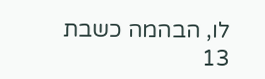לו, הבהמה כשבת
13